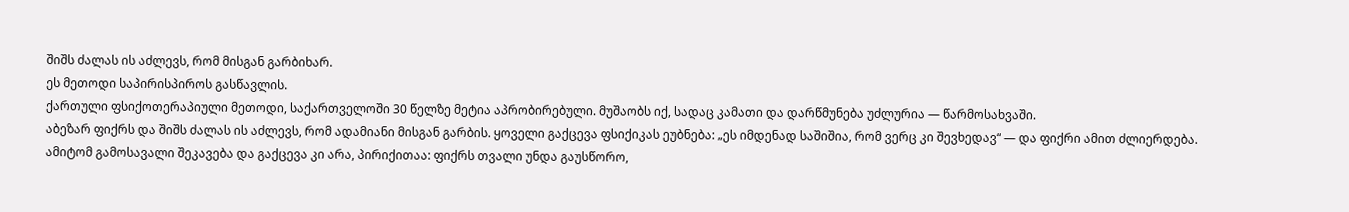შიშს ძალას ის აძლევს, რომ მისგან გარბიხარ.
ეს მეთოდი საპირისპიროს გასწავლის.
ქართული ფსიქოთერაპიული მეთოდი, საქართველოში 30 წელზე მეტია აპრობირებული. მუშაობს იქ, სადაც კამათი და დარწმუნება უძლურია — წარმოსახვაში.
აბეზარ ფიქრს და შიშს ძალას ის აძლევს, რომ ადამიანი მისგან გარბის. ყოველი გაქცევა ფსიქიკას ეუბნება: „ეს იმდენად საშიშია, რომ ვერც კი შევხედავ“ — და ფიქრი ამით ძლიერდება.
ამიტომ გამოსავალი შეკავება და გაქცევა კი არა, პირიქითაა: ფიქრს თვალი უნდა გაუსწორო,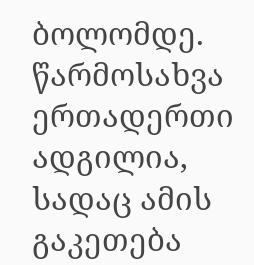ბოლომდე.
წარმოსახვა ერთადერთი ადგილია, სადაც ამის გაკეთება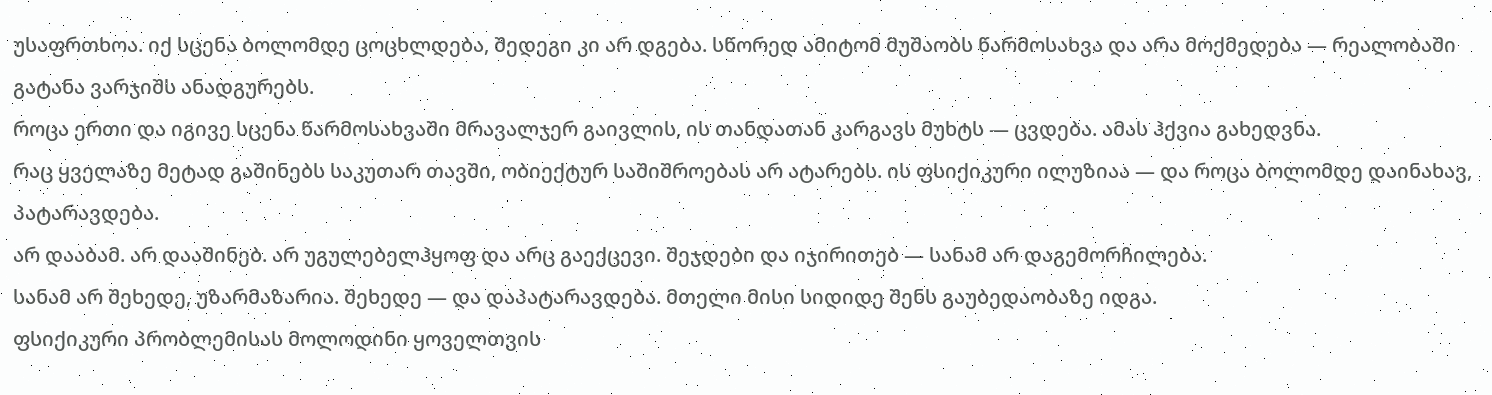უსაფრთხოა. იქ სცენა ბოლომდე ცოცხლდება, შედეგი კი არ დგება. სწორედ ამიტომ მუშაობს წარმოსახვა და არა მოქმედება — რეალობაში გატანა ვარჯიშს ანადგურებს.
როცა ერთი და იგივე სცენა წარმოსახვაში მრავალჯერ გაივლის, ის თანდათან კარგავს მუხტს — ცვდება. ამას ჰქვია გახედვნა.
რაც ყველაზე მეტად გაშინებს საკუთარ თავში, ობიექტურ საშიშროებას არ ატარებს. ის ფსიქიკური ილუზიაა — და როცა ბოლომდე დაინახავ, პატარავდება.
არ დააბამ. არ დააშინებ. არ უგულებელჰყოფ და არც გაექცევი. შეჯდები და იჯირითებ — სანამ არ დაგემორჩილება.
სანამ არ შეხედე, უზარმაზარია. შეხედე — და დაპატარავდება. მთელი მისი სიდიდე შენს გაუბედაობაზე იდგა.
ფსიქიკური პრობლემისას მოლოდინი ყოველთვის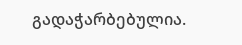გადაჭარბებულია.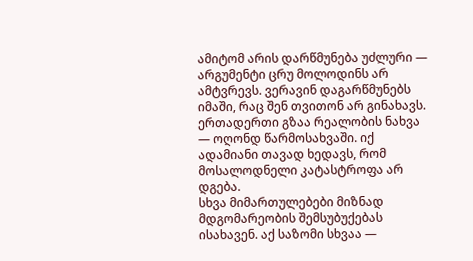ამიტომ არის დარწმუნება უძლური — არგუმენტი ცრუ მოლოდინს არ ამტვრევს. ვერავინ დაგარწმუნებს იმაში, რაც შენ თვითონ არ გინახავს.
ერთადერთი გზაა რეალობის ნახვა — ოღონდ წარმოსახვაში. იქ ადამიანი თავად ხედავს, რომ მოსალოდნელი კატასტროფა არ დგება.
სხვა მიმართულებები მიზნად მდგომარეობის შემსუბუქებას ისახავენ. აქ საზომი სხვაა —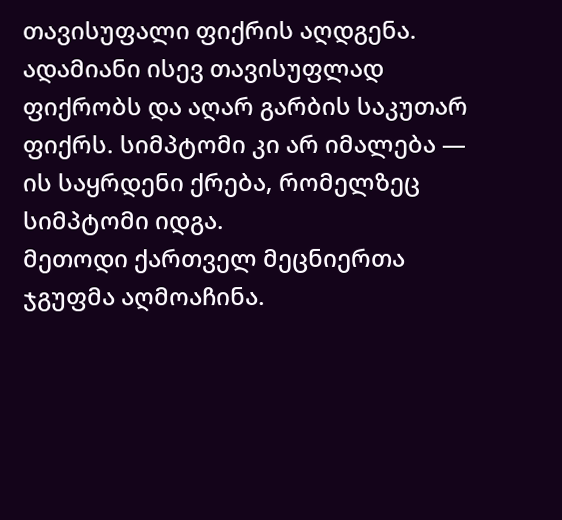თავისუფალი ფიქრის აღდგენა.
ადამიანი ისევ თავისუფლად ფიქრობს და აღარ გარბის საკუთარ ფიქრს. სიმპტომი კი არ იმალება — ის საყრდენი ქრება, რომელზეც სიმპტომი იდგა.
მეთოდი ქართველ მეცნიერთა ჯგუფმა აღმოაჩინა.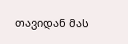თავიდან მას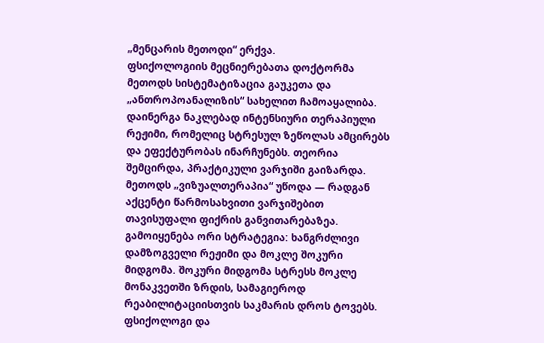„მენცარის მეთოდი“ ერქვა.
ფსიქოლოგიის მეცნიერებათა დოქტორმა მეთოდს სისტემატიზაცია გაუკეთა და „ანთროპოანალიზის“ სახელით ჩამოაყალიბა.
დაინერგა ნაკლებად ინტენსიური თერაპიული რეჟიმი, რომელიც სტრესულ ზეწოლას ამცირებს და ეფექტურობას ინარჩუნებს. თეორია შემცირდა, პრაქტიკული ვარჯიში გაიზარდა.
მეთოდს „ვიზუალთერაპია“ უწოდა — რადგან აქცენტი წარმოსახვითი ვარჯიშებით თავისუფალი ფიქრის განვითარებაზეა.
გამოიყენება ორი სტრატეგია: ხანგრძლივი დამზოგველი რეჟიმი და მოკლე შოკური მიდგომა. შოკური მიდგომა სტრესს მოკლე მონაკვეთში ზრდის, სამაგიეროდ რეაბილიტაციისთვის საკმარის დროს ტოვებს.
ფსიქოლოგი და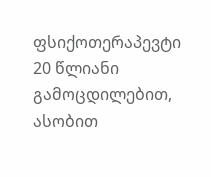ფსიქოთერაპევტი 20 წლიანი გამოცდილებით, ასობით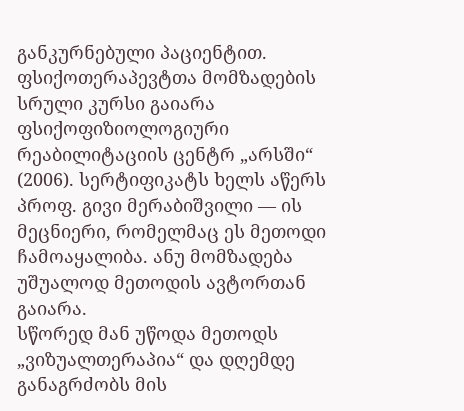განკურნებული პაციენტით.
ფსიქოთერაპევტთა მომზადების სრული კურსი გაიარა ფსიქოფიზიოლოგიური რეაბილიტაციის ცენტრ „არსში“ (2006). სერტიფიკატს ხელს აწერს პროფ. გივი მერაბიშვილი — ის მეცნიერი, რომელმაც ეს მეთოდი ჩამოაყალიბა. ანუ მომზადება უშუალოდ მეთოდის ავტორთან გაიარა.
სწორედ მან უწოდა მეთოდს „ვიზუალთერაპია“ და დღემდე განაგრძობს მის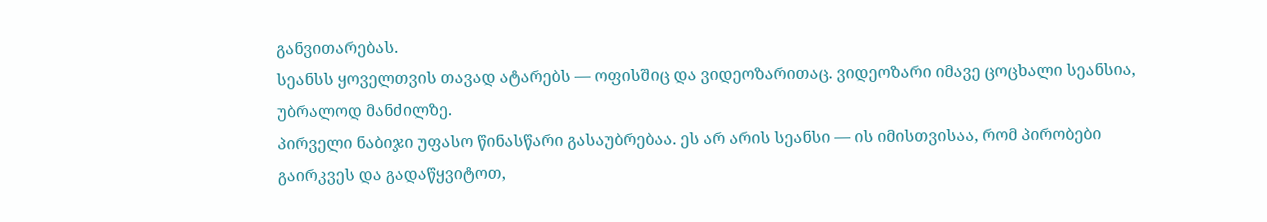განვითარებას.
სეანსს ყოველთვის თავად ატარებს — ოფისშიც და ვიდეოზარითაც. ვიდეოზარი იმავე ცოცხალი სეანსია, უბრალოდ მანძილზე.
პირველი ნაბიჯი უფასო წინასწარი გასაუბრებაა. ეს არ არის სეანსი — ის იმისთვისაა, რომ პირობები გაირკვეს და გადაწყვიტოთ,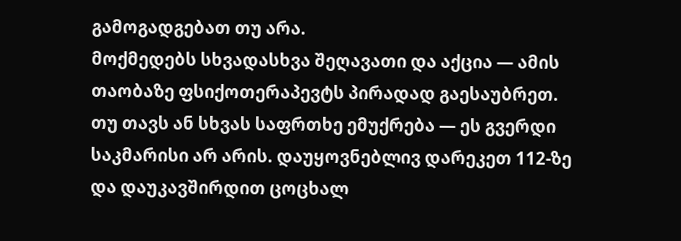გამოგადგებათ თუ არა.
მოქმედებს სხვადასხვა შეღავათი და აქცია — ამის თაობაზე ფსიქოთერაპევტს პირადად გაესაუბრეთ.
თუ თავს ან სხვას საფრთხე ემუქრება — ეს გვერდი საკმარისი არ არის. დაუყოვნებლივ დარეკეთ 112-ზე და დაუკავშირდით ცოცხალ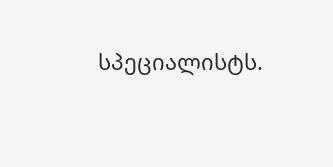სპეციალისტს.